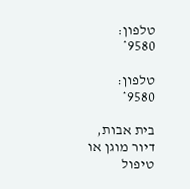טלפון:
9580*

טלפון:
9580*

בית אבות, דיור מוגן או טיפול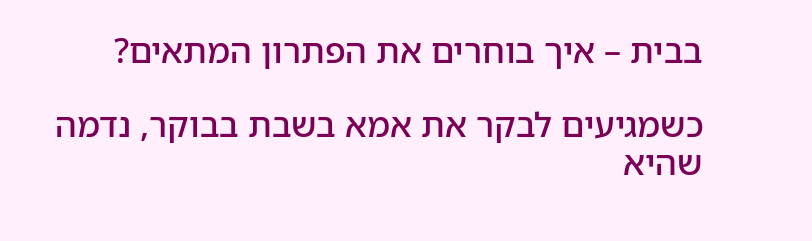בבית – איך בוחרים את הפתרון המתאים?

כשמגיעים לבקר את אמא בשבת בבוקר, נדמה שהיא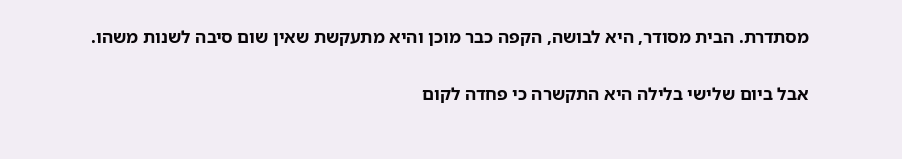מסתדרת. הבית מסודר, היא לבושה, הקפה כבר מוכן והיא מתעקשת שאין שום סיבה לשנות משהו.

אבל ביום שלישי בלילה היא התקשרה כי פחדה לקום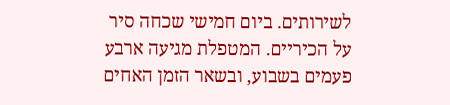לשירותים. ביום חמישי שכחה סיר על הכיריים. המטפלת מגיעה ארבע פעמים בשבוע, ובשאר הזמן האחים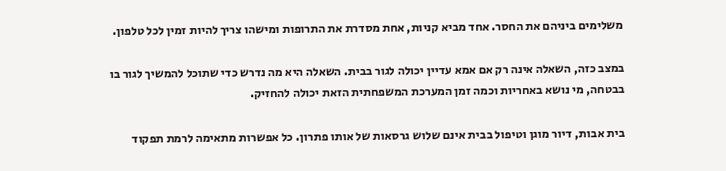משלימים ביניהם את החסר. אחד מביא קניות, אחת מסדרת את התרופות ומישהו צריך להיות זמין לכל טלפון.

במצב כזה, השאלה אינה רק אם אמא עדיין יכולה לגור בבית. השאלה היא מה נדרש כדי שתוכל להמשיך לגור בו בבטחה, מי נושא באחריות וכמה זמן המערכת המשפחתית הזאת יכולה להחזיק.

בית אבות, דיור מוגן וטיפול בבית אינם שלוש גרסאות של אותו פתרון. כל אפשרות מתאימה לרמת תפקוד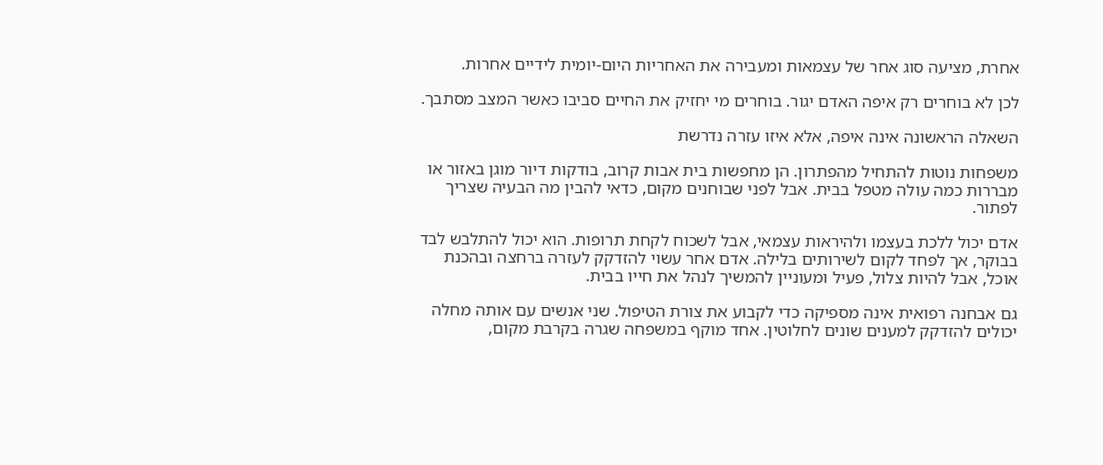אחרת, מציעה סוג אחר של עצמאות ומעבירה את האחריות היום-יומית לידיים אחרות.

לכן לא בוחרים רק איפה האדם יגור. בוחרים מי יחזיק את החיים סביבו כאשר המצב מסתבך.

השאלה הראשונה אינה איפה, אלא איזו עזרה נדרשת

משפחות נוטות להתחיל מהפתרון. הן מחפשות בית אבות קרוב, בודקות דיור מוגן באזור או מבררות כמה עולה מטפל בבית. אבל לפני שבוחנים מקום, כדאי להבין מה הבעיה שצריך לפתור.

אדם יכול ללכת בעצמו ולהיראות עצמאי, אבל לשכוח לקחת תרופות. הוא יכול להתלבש לבד בבוקר, אך לפחד לקום לשירותים בלילה. אדם אחר עשוי להזדקק לעזרה ברחצה ובהכנת אוכל, אבל להיות צלול, פעיל ומעוניין להמשיך לנהל את חייו בבית.

גם אבחנה רפואית אינה מספיקה כדי לקבוע את צורת הטיפול. שני אנשים עם אותה מחלה יכולים להזדקק למענים שונים לחלוטין. אחד מוקף במשפחה שגרה בקרבת מקום,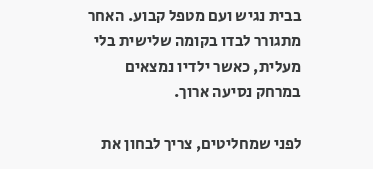בבית נגיש ועם מטפל קבוע. האחר מתגורר לבדו בקומה שלישית בלי מעלית, כאשר ילדיו נמצאים במרחק נסיעה ארוך.

לפני שמחליטים, צריך לבחון את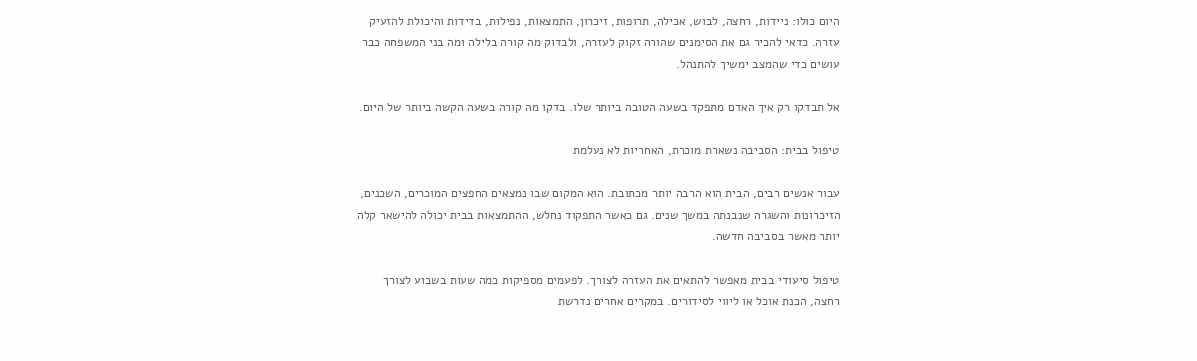היום כולו: ניידות, רחצה, לבוש, אכילה, תרופות, זיכרון, התמצאות, נפילות, בדידות והיכולת להזעיק עזרה. כדאי להכיר גם את הסימנים שהורה זקוק לעזרה, ולבדוק מה קורה בלילה ומה בני המשפחה כבר עושים כדי שהמצב ימשיך להתנהל.

אל תבדקו רק איך האדם מתפקד בשעה הטובה ביותר שלו. בדקו מה קורה בשעה הקשה ביותר של היום.

טיפול בבית: הסביבה נשארת מוכרת, האחריות לא נעלמת

עבור אנשים רבים, הבית הוא הרבה יותר מכתובת. הוא המקום שבו נמצאים החפצים המוכרים, השכנים, הזיכרונות והשגרה שנבנתה במשך שנים. גם כאשר התפקוד נחלש, ההתמצאות בבית יכולה להישאר קלה יותר מאשר בסביבה חדשה.

טיפול סיעודי בבית מאפשר להתאים את העזרה לצורך. לפעמים מספיקות כמה שעות בשבוע לצורך רחצה, הכנת אוכל או ליווי לסידורים. במקרים אחרים נדרשת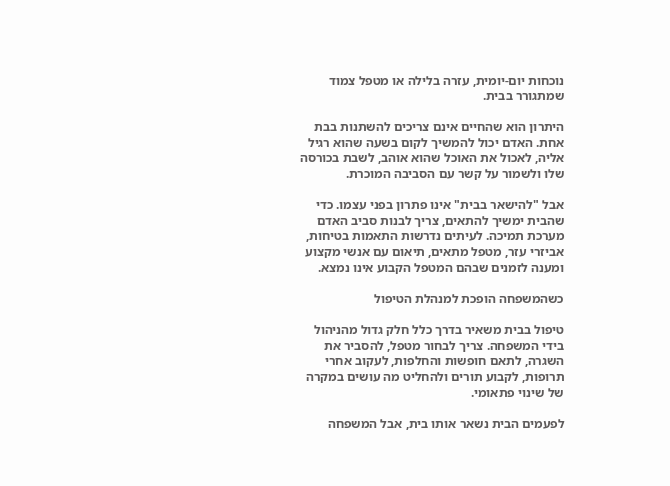נוכחות יום-יומית, עזרה בלילה או מטפל צמוד שמתגורר בבית.

היתרון הוא שהחיים אינם צריכים להשתנות בבת אחת. האדם יכול להמשיך לקום בשעה שהוא רגיל אליה, לאכול את האוכל שהוא אוהב, לשבת בכורסה שלו ולשמור על קשר עם הסביבה המוכרת.

אבל "להישאר בבית" אינו פתרון בפני עצמו. כדי שהבית ימשיך להתאים, צריך לבנות סביב האדם מערכת תמיכה. לעיתים נדרשות התאמות בטיחות, אביזרי עזר, מטפל מתאים, תיאום עם אנשי מקצוע ומענה לזמנים שבהם המטפל הקבוע אינו נמצא.

כשהמשפחה הופכת למנהלת הטיפול

טיפול בבית משאיר בדרך כלל חלק גדול מהניהול בידי המשפחה. צריך לבחור מטפל, להסביר את השגרה, לתאם חופשות והחלפות, לעקוב אחרי תרופות, לקבוע תורים ולהחליט מה עושים במקרה של שינוי פתאומי.

לפעמים הבית נשאר אותו בית, אבל המשפחה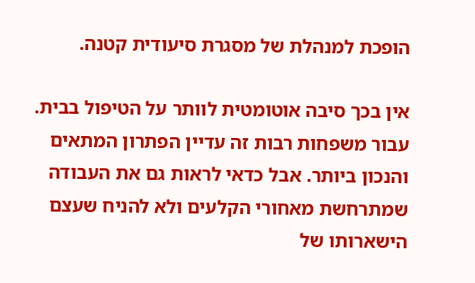הופכת למנהלת של מסגרת סיעודית קטנה.

אין בכך סיבה אוטומטית לוותר על הטיפול בבית. עבור משפחות רבות זה עדיין הפתרון המתאים והנכון ביותר. אבל כדאי לראות גם את העבודה שמתרחשת מאחורי הקלעים ולא להניח שעצם הישארותו של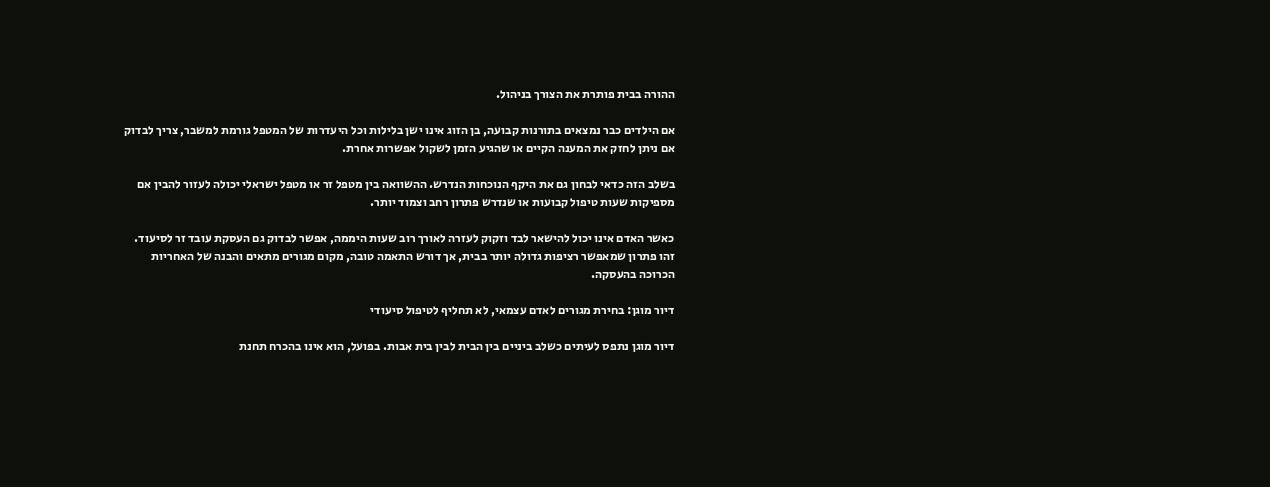ההורה בבית פותרת את הצורך בניהול.

אם הילדים כבר נמצאים בתורנות קבועה, בן הזוג אינו ישן בלילות וכל היעדרות של המטפל גורמת למשבר, צריך לבדוק אם ניתן לחזק את המענה הקיים או שהגיע הזמן לשקול אפשרות אחרת.

בשלב הזה כדאי לבחון גם את היקף הנוכחות הנדרש. ההשוואה בין מטפל זר או מטפל ישראלי יכולה לעזור להבין אם מספיקות שעות טיפול קבועות או שנדרש פתרון רחב וצמוד יותר.

כאשר האדם אינו יכול להישאר לבד וזקוק לעזרה לאורך רוב שעות היממה, אפשר לבדוק גם העסקת עובד זר לסיעוד. זהו פתרון שמאפשר רציפות גדולה יותר בבית, אך דורש התאמה טובה, מקום מגורים מתאים והבנה של האחריות הכרוכה בהעסקה.

דיור מוגן: בחירת מגורים לאדם עצמאי, לא תחליף לטיפול סיעודי

דיור מוגן נתפס לעיתים כשלב ביניים בין הבית לבין בית אבות. בפועל, הוא אינו בהכרח תחנת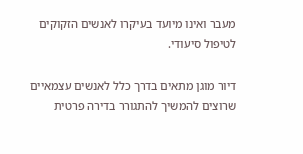מעבר ואינו מיועד בעיקרו לאנשים הזקוקים לטיפול סיעודי.

דיור מוגן מתאים בדרך כלל לאנשים עצמאיים שרוצים להמשיך להתגורר בדירה פרטית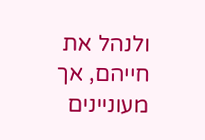ולנהל את חייהם, אך מעוניינים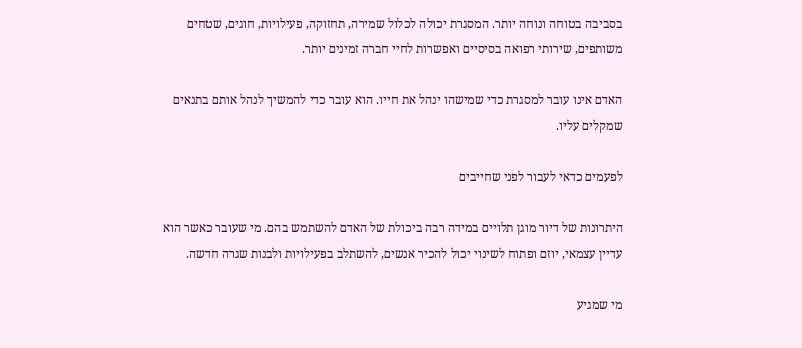בסביבה בטוחה ונוחה יותר. המסגרת יכולה לכלול שמירה, תחזוקה, פעילויות, חוגים, שטחים משותפים, שירותי רפואה בסיסיים ואפשרות לחיי חברה זמינים יותר.

האדם אינו עובר למסגרת כדי שמישהו ינהל את חייו. הוא עובר כדי להמשיך לנהל אותם בתנאים שמקלים עליו.

לפעמים כדאי לעבור לפני שחייבים

היתרונות של דיור מוגן תלויים במידה רבה ביכולת של האדם להשתמש בהם. מי שעובר כאשר הוא עדיין עצמאי, יוזם ופתוח לשינוי יכול להכיר אנשים, להשתלב בפעילויות ולבנות שגרה חדשה.

מי שמגיע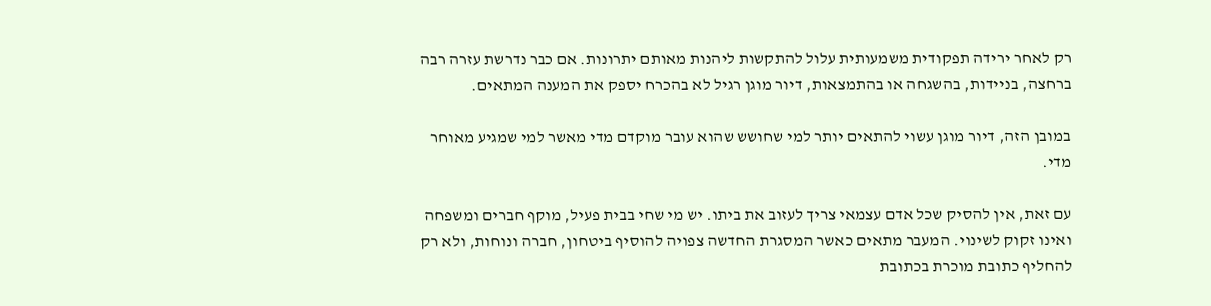רק לאחר ירידה תפקודית משמעותית עלול להתקשות ליהנות מאותם יתרונות. אם כבר נדרשת עזרה רבה ברחצה, בניידות, בהשגחה או בהתמצאות, דיור מוגן רגיל לא בהכרח יספק את המענה המתאים.

במובן הזה, דיור מוגן עשוי להתאים יותר למי שחושש שהוא עובר מוקדם מדי מאשר למי שמגיע מאוחר מדי.

עם זאת, אין להסיק שכל אדם עצמאי צריך לעזוב את ביתו. יש מי שחי בבית פעיל, מוקף חברים ומשפחה ואינו זקוק לשינוי. המעבר מתאים כאשר המסגרת החדשה צפויה להוסיף ביטחון, חברה ונוחות, ולא רק להחליף כתובת מוכרת בכתובת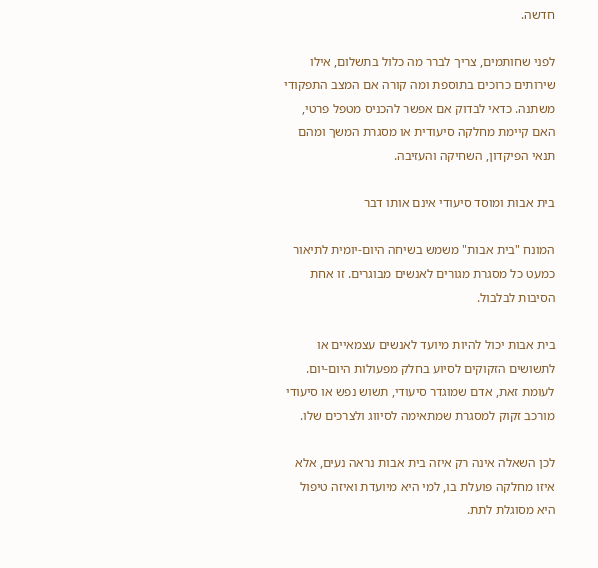חדשה.

לפני שחותמים, צריך לברר מה כלול בתשלום, אילו שירותים כרוכים בתוספת ומה קורה אם המצב התפקודי משתנה. כדאי לבדוק אם אפשר להכניס מטפל פרטי, האם קיימת מחלקה סיעודית או מסגרת המשך ומהם תנאי הפיקדון, השחיקה והעזיבה.

בית אבות ומוסד סיעודי אינם אותו דבר

המונח "בית אבות" משמש בשיחה היום-יומית לתיאור כמעט כל מסגרת מגורים לאנשים מבוגרים. זו אחת הסיבות לבלבול.

בית אבות יכול להיות מיועד לאנשים עצמאיים או לתשושים הזקוקים לסיוע בחלק מפעולות היום-יום. לעומת זאת, אדם שמוגדר סיעודי, תשוש נפש או סיעודי מורכב זקוק למסגרת שמתאימה לסיווג ולצרכים שלו.

לכן השאלה אינה רק איזה בית אבות נראה נעים, אלא איזו מחלקה פועלת בו, למי היא מיועדת ואיזה טיפול היא מסוגלת לתת.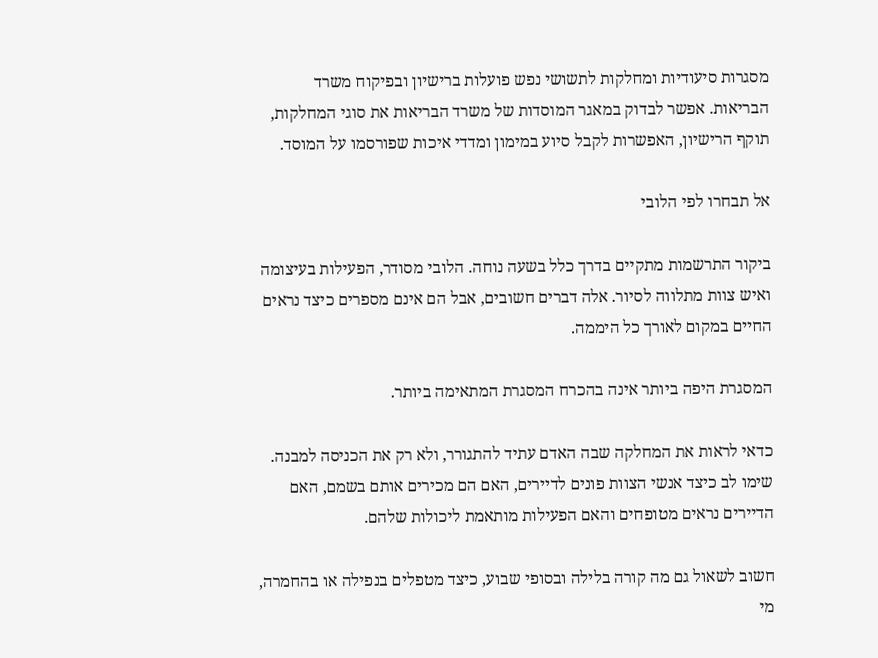מסגרות סיעודיות ומחלקות לתשושי נפש פועלות ברישיון ובפיקוח משרד הבריאות. אפשר לבדוק במאגר המוסדות של משרד הבריאות את סוגי המחלקות, תוקף הרישיון, האפשרות לקבל סיוע במימון ומדדי איכות שפורסמו על המוסד.

אל תבחרו לפי הלובי

ביקור התרשמות מתקיים בדרך כלל בשעה נוחה. הלובי מסודר, הפעילות בעיצומה ואיש צוות מתלווה לסיור. אלה דברים חשובים, אבל הם אינם מספרים כיצד נראים החיים במקום לאורך כל היממה.

המסגרת היפה ביותר אינה בהכרח המסגרת המתאימה ביותר.

כדאי לראות את המחלקה שבה האדם עתיד להתגורר, ולא רק את הכניסה למבנה. שימו לב כיצד אנשי הצוות פונים לדיירים, האם הם מכירים אותם בשמם, האם הדיירים נראים מטופחים והאם הפעילות מותאמת ליכולות שלהם.

חשוב לשאול גם מה קורה בלילה ובסופי שבוע, כיצד מטפלים בנפילה או בהחמרה, מי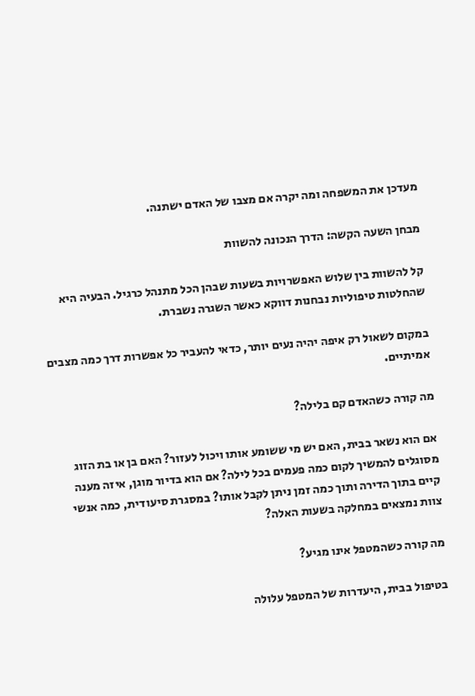מעדכן את המשפחה ומה יקרה אם מצבו של האדם ישתנה.

מבחן השעה הקשה: הדרך הנכונה להשוות

קל להשוות בין שלוש האפשרויות בשעות שבהן הכל מתנהל כרגיל. הבעיה היא שהחלטות טיפוליות נבחנות דווקא כאשר השגרה נשברת.

במקום לשאול רק איפה יהיה נעים יותר, כדאי להעביר כל אפשרות דרך כמה מצבים אמיתיים.

מה קורה כשהאדם קם בלילה?

אם הוא נשאר בבית, האם יש מי ששומע אותו ויכול לעזור? האם בן או בת הזוג מסוגלים להמשיך לקום כמה פעמים בכל לילה? אם הוא בדיור מוגן, איזה מענה קיים בתוך הדירה ותוך כמה זמן ניתן לקבל אותו? במסגרת סיעודית, כמה אנשי צוות נמצאים במחלקה בשעות האלה?

מה קורה כשהמטפל אינו מגיע?

בטיפול בבית, היעדרות של המטפל עלולה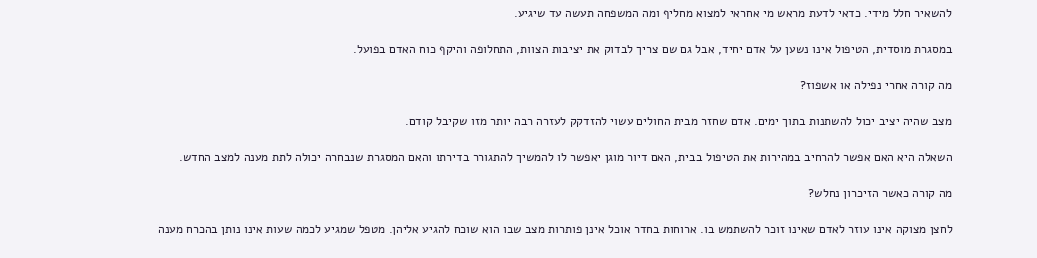להשאיר חלל מידי. כדאי לדעת מראש מי אחראי למצוא מחליף ומה המשפחה תעשה עד שיגיע.

במסגרת מוסדית, הטיפול אינו נשען על אדם יחיד, אבל גם שם צריך לבדוק את יציבות הצוות, התחלופה והיקף כוח האדם בפועל.

מה קורה אחרי נפילה או אשפוז?

מצב שהיה יציב יכול להשתנות בתוך ימים. אדם שחזר מבית החולים עשוי להזדקק לעזרה רבה יותר מזו שקיבל קודם.

השאלה היא האם אפשר להרחיב במהירות את הטיפול בבית, האם דיור מוגן יאפשר לו להמשיך להתגורר בדירתו והאם המסגרת שנבחרה יכולה לתת מענה למצב החדש.

מה קורה כאשר הזיכרון נחלש?

לחצן מצוקה אינו עוזר לאדם שאינו זוכר להשתמש בו. ארוחות בחדר אוכל אינן פותרות מצב שבו הוא שוכח להגיע אליהן. מטפל שמגיע לכמה שעות אינו נותן בהכרח מענה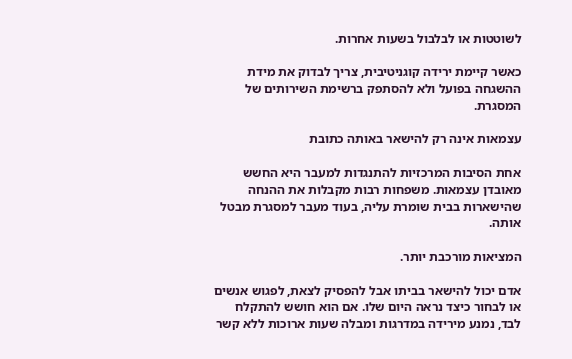לשוטטות או לבלבול בשעות אחרות.

כאשר קיימת ירידה קוגניטיבית, צריך לבדוק את מידת ההשגחה בפועל ולא להסתפק ברשימת השירותים של המסגרת.

עצמאות אינה רק להישאר באותה כתובת

אחת הסיבות המרכזיות להתנגדות למעבר היא החשש מאובדן עצמאות. משפחות רבות מקבלות את ההנחה שהישארות בבית שומרת עליה, בעוד מעבר למסגרת מבטל אותה.

המציאות מורכבת יותר.

אדם יכול להישאר בביתו אבל להפסיק לצאת, לפגוש אנשים או לבחור כיצד נראה היום שלו. אם הוא חושש להתקלח לבד, נמנע מירידה במדרגות ומבלה שעות ארוכות ללא קשר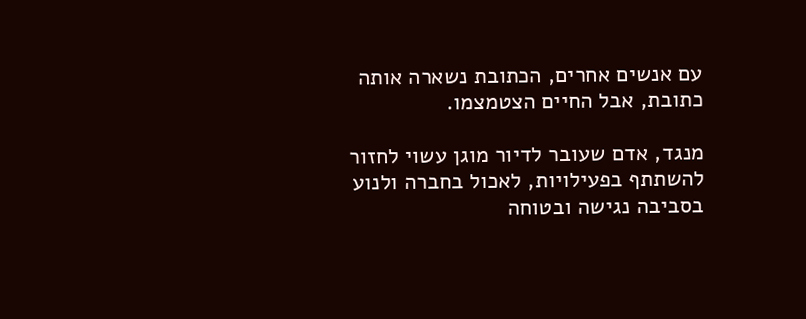עם אנשים אחרים, הכתובת נשארה אותה כתובת, אבל החיים הצטמצמו.

מנגד, אדם שעובר לדיור מוגן עשוי לחזור להשתתף בפעילויות, לאכול בחברה ולנוע בסביבה נגישה ובטוחה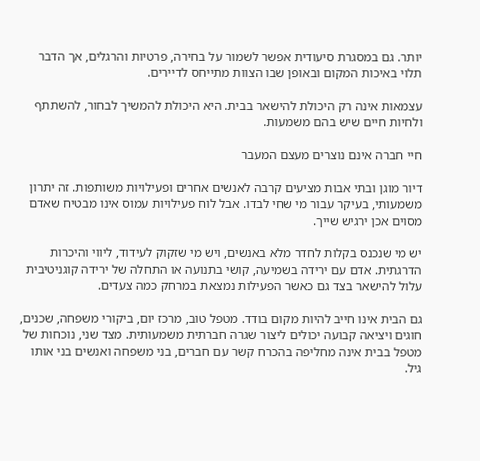יותר. גם במסגרת סיעודית אפשר לשמור על בחירה, פרטיות והרגלים, אך הדבר תלוי באיכות המקום ובאופן שבו הצוות מתייחס לדיירים.

עצמאות אינה רק היכולת להישאר בבית. היא היכולת להמשיך לבחור, להשתתף ולחיות חיים שיש בהם משמעות.

חיי חברה אינם נוצרים מעצם המעבר

דיור מוגן ובתי אבות מציעים קרבה לאנשים אחרים ופעילויות משותפות. זה יתרון משמעותי, בעיקר עבור מי שחי לבדו. אבל לוח פעילויות עמוס אינו מבטיח שאדם מסוים אכן ירגיש שייך.

יש מי שנכנס בקלות לחדר מלא באנשים, ויש מי שזקוק לעידוד, ליווי והיכרות הדרגתית. אדם עם ירידה בשמיעה, קושי בתנועה או התחלה של ירידה קוגניטיבית עלול להישאר בצד גם כאשר הפעילות נמצאת במרחק כמה צעדים.

גם הבית אינו חייב להיות מקום בודד. מטפל טוב, מרכז יום, ביקורי משפחה, שכנים, חוגים ויציאה קבועה יכולים ליצור שגרה חברתית משמעותית. מצד שני, נוכחות של מטפל בבית אינה מחליפה בהכרח קשר עם חברים, בני משפחה ואנשים בני אותו גיל.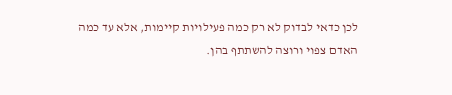לכן כדאי לבדוק לא רק כמה פעילויות קיימות, אלא עד כמה האדם צפוי ורוצה להשתתף בהן.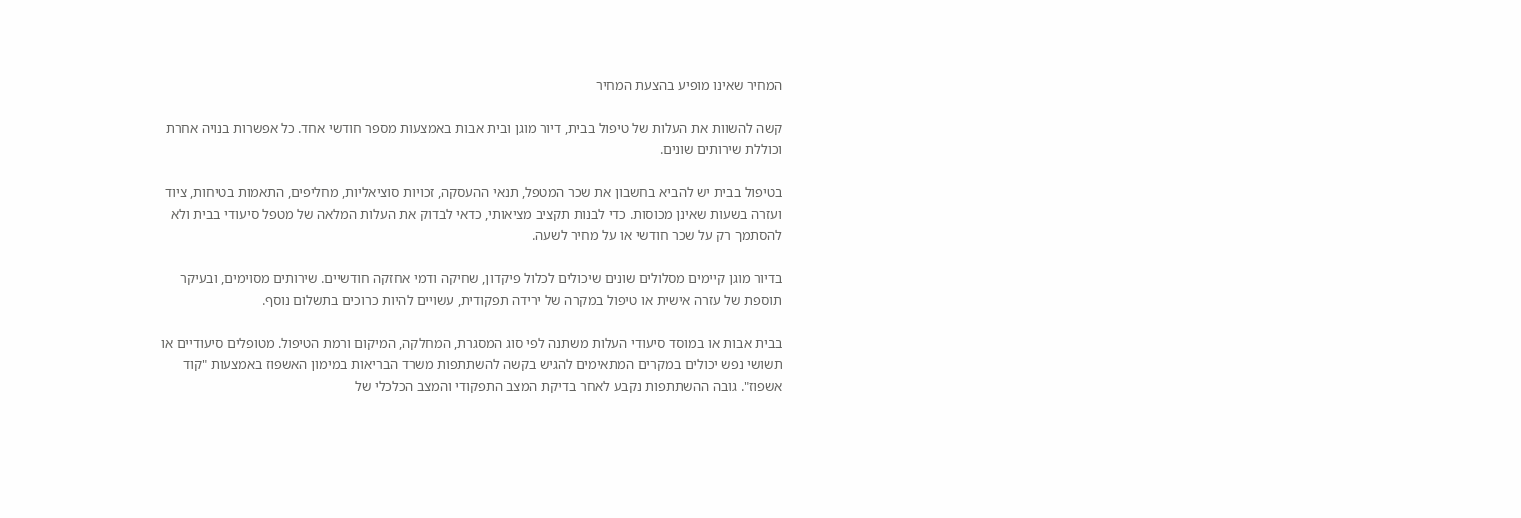המחיר שאינו מופיע בהצעת המחיר

קשה להשוות את העלות של טיפול בבית, דיור מוגן ובית אבות באמצעות מספר חודשי אחד. כל אפשרות בנויה אחרת וכוללת שירותים שונים.

בטיפול בבית יש להביא בחשבון את שכר המטפל, תנאי ההעסקה, זכויות סוציאליות, מחליפים, התאמות בטיחות, ציוד ועזרה בשעות שאינן מכוסות. כדי לבנות תקציב מציאותי, כדאי לבדוק את העלות המלאה של מטפל סיעודי בבית ולא להסתמך רק על שכר חודשי או על מחיר לשעה.

בדיור מוגן קיימים מסלולים שונים שיכולים לכלול פיקדון, שחיקה ודמי אחזקה חודשיים. שירותים מסוימים, ובעיקר תוספת של עזרה אישית או טיפול במקרה של ירידה תפקודית, עשויים להיות כרוכים בתשלום נוסף.

בבית אבות או במוסד סיעודי העלות משתנה לפי סוג המסגרת, המחלקה, המיקום ורמת הטיפול. מטופלים סיעודיים או תשושי נפש יכולים במקרים המתאימים להגיש בקשה להשתתפות משרד הבריאות במימון האשפוז באמצעות "קוד אשפוז". גובה ההשתתפות נקבע לאחר בדיקת המצב התפקודי והמצב הכלכלי של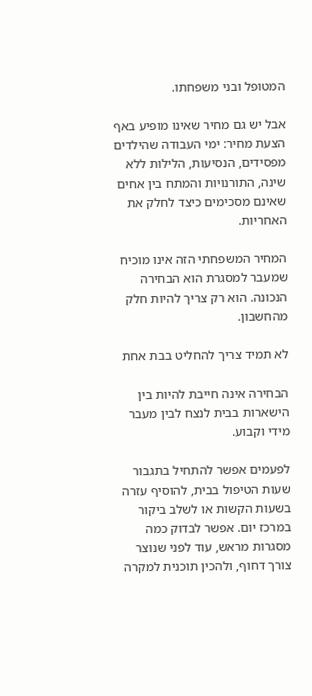המטופל ובני משפחתו.

אבל יש גם מחיר שאינו מופיע באף הצעת מחיר: ימי העבודה שהילדים מפסידים, הנסיעות, הלילות ללא שינה, התורנויות והמתח בין אחים שאינם מסכימים כיצד לחלק את האחריות.

המחיר המשפחתי הזה אינו מוכיח שמעבר למסגרת הוא הבחירה הנכונה. הוא רק צריך להיות חלק מהחשבון.

לא תמיד צריך להחליט בבת אחת

הבחירה אינה חייבת להיות בין הישארות בבית לנצח לבין מעבר מידי וקבוע.

לפעמים אפשר להתחיל בתגבור שעות הטיפול בבית, להוסיף עזרה בשעות הקשות או לשלב ביקור במרכז יום. אפשר לבדוק כמה מסגרות מראש, עוד לפני שנוצר צורך דחוף, ולהכין תוכנית למקרה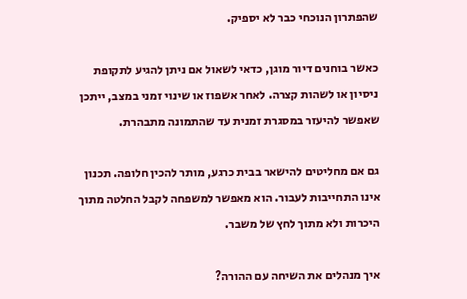שהפתרון הנוכחי כבר לא יספיק.

כאשר בוחנים דיור מוגן, כדאי לשאול אם ניתן להגיע לתקופת ניסיון או לשהות קצרה. לאחר אשפוז או שינוי זמני במצב, ייתכן שאפשר להיעזר במסגרת זמנית עד שהתמונה מתבהרת.

גם אם מחליטים להישאר בבית כרגע, מותר להכין חלופה. תכנון אינו התחייבות לעבור. הוא מאפשר למשפחה לקבל החלטה מתוך היכרות ולא מתוך לחץ של משבר.

איך מנהלים את השיחה עם ההורה?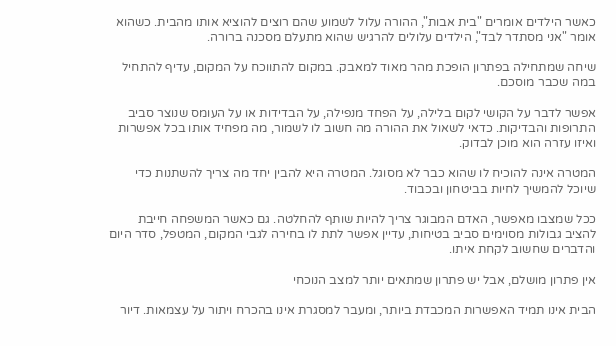כאשר הילדים אומרים "בית אבות", ההורה עלול לשמוע שהם רוצים להוציא אותו מהבית. כשהוא אומר "אני מסתדר לבד", הילדים עלולים להרגיש שהוא מתעלם מסכנה ברורה.

שיחה שמתחילה בפתרון הופכת מהר מאוד למאבק. במקום להתווכח על המקום, עדיף להתחיל במה שכבר מוסכם.

אפשר לדבר על הקושי לקום בלילה, על הפחד מנפילה, על הבדידות או על העומס שנוצר סביב התרופות והבדיקות. כדאי לשאול את ההורה מה חשוב לו לשמור, מה מפחיד אותו בכל אפשרות ואיזו עזרה הוא מוכן לבדוק.

המטרה אינה להוכיח לו שהוא כבר לא מסוגל. המטרה היא להבין יחד מה צריך להשתנות כדי שיוכל להמשיך לחיות בביטחון ובכבוד.

ככל שמצבו מאפשר, האדם המבוגר צריך להיות שותף להחלטה. גם כאשר המשפחה חייבת להציב גבולות מסוימים סביב בטיחות, עדיין אפשר לתת לו בחירה לגבי המקום, המטפל, סדר היום והדברים שחשוב לקחת איתו.

אין פתרון מושלם, אבל יש פתרון שמתאים יותר למצב הנוכחי

הבית אינו תמיד האפשרות המכבדת ביותר, ומעבר למסגרת אינו בהכרח ויתור על עצמאות. דיור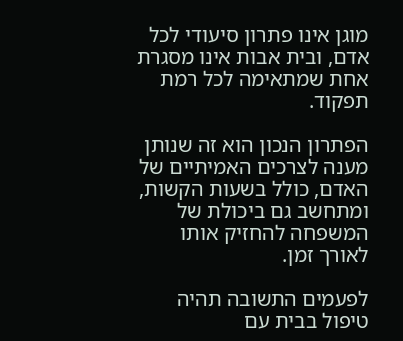מוגן אינו פתרון סיעודי לכל אדם, ובית אבות אינו מסגרת אחת שמתאימה לכל רמת תפקוד.

הפתרון הנכון הוא זה שנותן מענה לצרכים האמיתיים של האדם, כולל בשעות הקשות, ומתחשב גם ביכולת של המשפחה להחזיק אותו לאורך זמן.

לפעמים התשובה תהיה טיפול בבית עם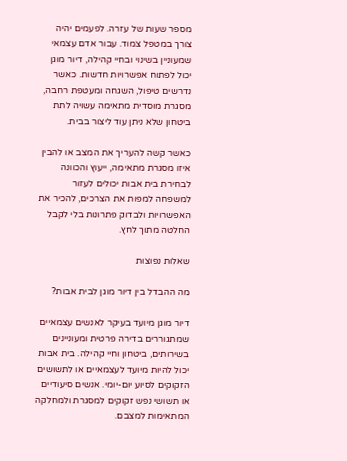מספר שעות של עזרה. לפעמים יהיה צורך במטפל צמוד. עבור אדם עצמאי שמעוניין בשינוי ובחיי קהילה, דיור מוגן יכול לפתוח אפשרויות חדשות. כאשר נדרשים טיפול, השגחה ומעטפת רחבה, מסגרת מוסדית מתאימה עשויה לתת ביטחון שלא ניתן עוד ליצור בבית.

כאשר קשה להעריך את המצב או להבין איזו מסגרת מתאימה, ייעוץ והכוונה לבחירת בית אבות יכולים לעזור למשפחה למפות את הצרכים, להכיר את האפשרויות ולבדוק פתרונות בלי לקבל החלטה מתוך לחץ.

שאלות נפוצות

מה ההבדל בין דיור מוגן לבית אבות?

דיור מוגן מיועד בעיקר לאנשים עצמאיים שמתגוררים בדירה פרטית ומעוניינים בשירותים, ביטחון וחיי קהילה. בית אבות יכול להיות מיועד לעצמאיים או לתשושים הזקוקים לסיוע יום-יומי. אנשים סיעודיים או תשושי נפש זקוקים למסגרת ולמחלקה המתאימות למצבם.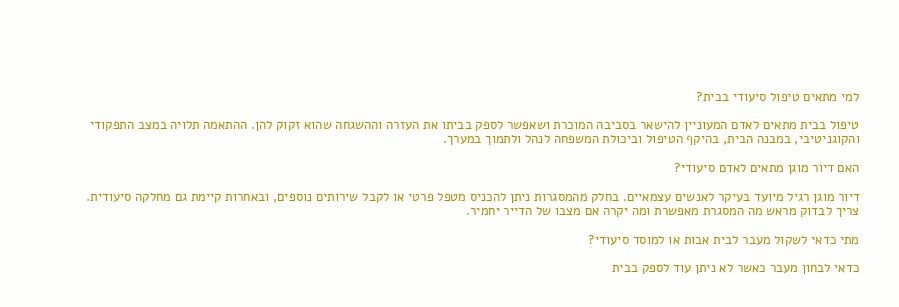למי מתאים טיפול סיעודי בבית?

טיפול בבית מתאים לאדם המעוניין להישאר בסביבה המוכרת ושאפשר לספק בביתו את העזרה וההשגחה שהוא זקוק להן. ההתאמה תלויה במצב התפקודי והקוגניטיבי, במבנה הבית, בהיקף הטיפול וביכולת המשפחה לנהל ולתמוך במערך.

האם דיור מוגן מתאים לאדם סיעודי?

דיור מוגן רגיל מיועד בעיקר לאנשים עצמאיים. בחלק מהמסגרות ניתן להכניס מטפל פרטי או לקבל שירותים נוספים, ובאחרות קיימת גם מחלקה סיעודית. צריך לבדוק מראש מה המסגרת מאפשרת ומה יקרה אם מצבו של הדייר יחמיר.

מתי כדאי לשקול מעבר לבית אבות או למוסד סיעודי?

כדאי לבחון מעבר כאשר לא ניתן עוד לספק בבית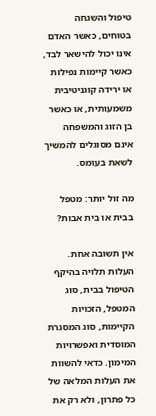טיפול והשגחה בטוחים, כאשר האדם אינו יכול להישאר לבד, כאשר קיימות נפילות או ירידה קוגניטיבית משמעותית, או כאשר בן הזוג והמשפחה אינם מסוגלים להמשיך לשאת בעומס.

מה זול יותר: מטפל בבית או בית אבות?

אין תשובה אחת. העלות תלויה בהיקף הטיפול בבית, סוג המטפל, הזכויות הקיימות, סוג המסגרת המוסדית ואפשרויות המימון. כדאי להשוות את העלות המלאה של כל פתרון, ולא רק את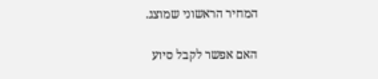המחיר הראשוני שמוצג.

האם אפשר לקבל סיוע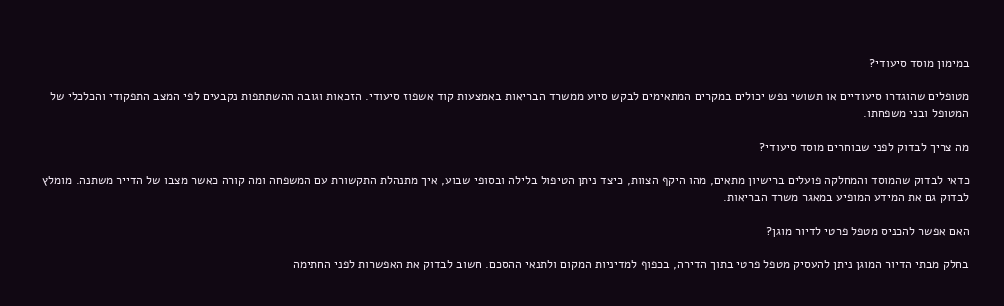במימון מוסד סיעודי?

מטופלים שהוגדרו סיעודיים או תשושי נפש יכולים במקרים המתאימים לבקש סיוע ממשרד הבריאות באמצעות קוד אשפוז סיעודי. הזכאות וגובה ההשתתפות נקבעים לפי המצב התפקודי והכלכלי של המטופל ובני משפחתו.

מה צריך לבדוק לפני שבוחרים מוסד סיעודי?

כדאי לבדוק שהמוסד והמחלקה פועלים ברישיון מתאים, מהו היקף הצוות, כיצד ניתן הטיפול בלילה ובסופי שבוע, איך מתנהלת התקשורת עם המשפחה ומה קורה כאשר מצבו של הדייר משתנה. מומלץ לבדוק גם את המידע המופיע במאגר משרד הבריאות.

האם אפשר להכניס מטפל פרטי לדיור מוגן?

בחלק מבתי הדיור המוגן ניתן להעסיק מטפל פרטי בתוך הדירה, בכפוף למדיניות המקום ולתנאי ההסכם. חשוב לבדוק את האפשרות לפני החתימה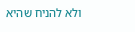ולא להניח שהיא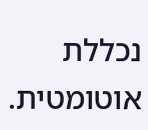נכללת אוטומטית.